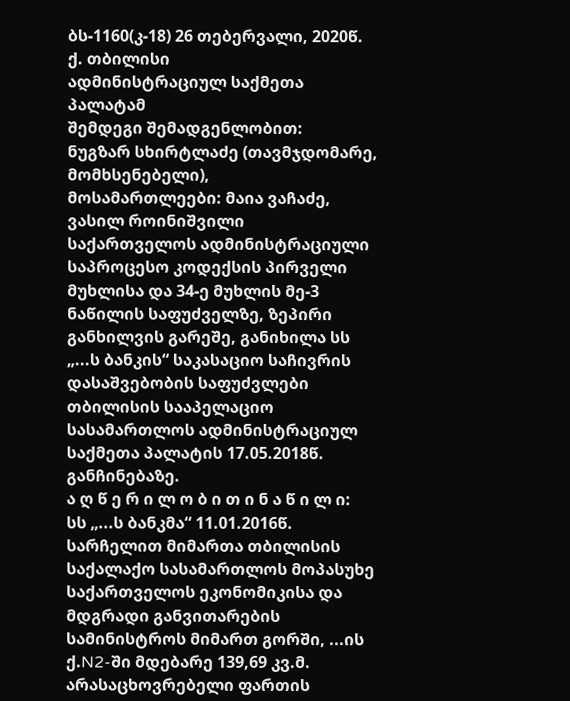ბს-1160(კ-18) 26 თებერვალი, 2020წ.
ქ. თბილისი
ადმინისტრაციულ საქმეთა პალატამ
შემდეგი შემადგენლობით:
ნუგზარ სხირტლაძე (თავმჯდომარე, მომხსენებელი),
მოსამართლეები: მაია ვაჩაძე, ვასილ როინიშვილი
საქართველოს ადმინისტრაციული საპროცესო კოდექსის პირველი მუხლისა და 34-ე მუხლის მე-3 ნაწილის საფუძველზე, ზეპირი განხილვის გარეშე, განიხილა სს „...ს ბანკის“ საკასაციო საჩივრის დასაშვებობის საფუძვლები თბილისის სააპელაციო სასამართლოს ადმინისტრაციულ საქმეთა პალატის 17.05.2018წ. განჩინებაზე.
ა ღ წ ე რ ი ლ ო ბ ი თ ი ნ ა წ ი ლ ი:
სს „...ს ბანკმა“ 11.01.2016წ. სარჩელით მიმართა თბილისის საქალაქო სასამართლოს მოპასუხე საქართველოს ეკონომიკისა და მდგრადი განვითარების სამინისტროს მიმართ გორში, ...ის ქ.N2-ში მდებარე 139,69 კვ.მ. არასაცხოვრებელი ფართის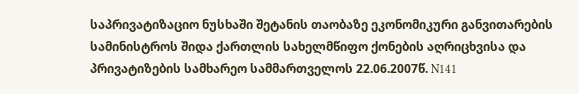საპრივატიზაციო ნუსხაში შეტანის თაობაზე ეკონომიკური განვითარების სამინისტროს შიდა ქართლის სახელმწიფო ქონების აღრიცხვისა და პრივატიზების სამხარეო სამმართველოს 22.06.2007წ. N141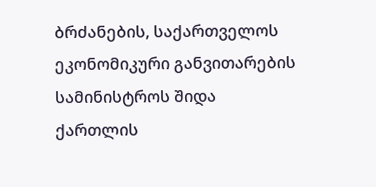ბრძანების, საქართველოს ეკონომიკური განვითარების სამინისტროს შიდა ქართლის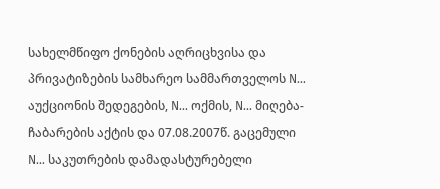სახელმწიფო ქონების აღრიცხვისა და პრივატიზების სამხარეო სამმართველოს N... აუქციონის შედეგების, N... ოქმის, N... მიღება-ჩაბარების აქტის და 07.08.2007წ. გაცემული N... საკუთრების დამადასტურებელი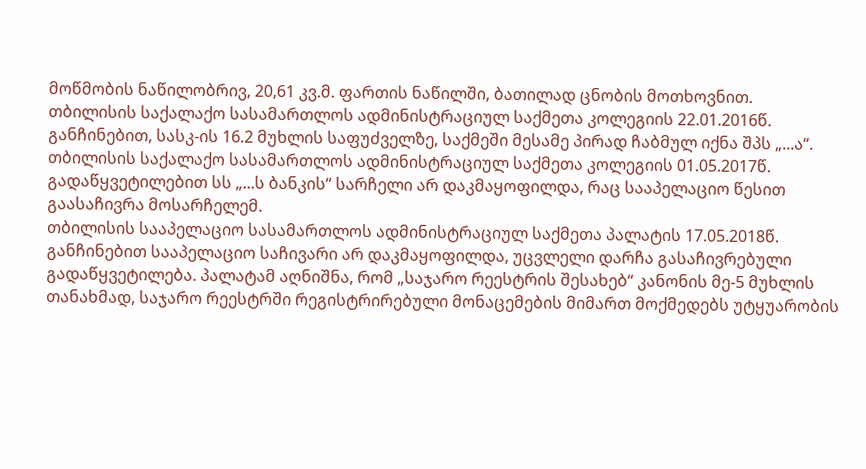მოწმობის ნაწილობრივ, 20,61 კვ.მ. ფართის ნაწილში, ბათილად ცნობის მოთხოვნით.
თბილისის საქალაქო სასამართლოს ადმინისტრაციულ საქმეთა კოლეგიის 22.01.2016წ. განჩინებით, სასკ-ის 16.2 მუხლის საფუძველზე, საქმეში მესამე პირად ჩაბმულ იქნა შპს „...ა“.
თბილისის საქალაქო სასამართლოს ადმინისტრაციულ საქმეთა კოლეგიის 01.05.2017წ. გადაწყვეტილებით სს „...ს ბანკის“ სარჩელი არ დაკმაყოფილდა, რაც სააპელაციო წესით გაასაჩივრა მოსარჩელემ.
თბილისის სააპელაციო სასამართლოს ადმინისტრაციულ საქმეთა პალატის 17.05.2018წ. განჩინებით სააპელაციო საჩივარი არ დაკმაყოფილდა, უცვლელი დარჩა გასაჩივრებული გადაწყვეტილება. პალატამ აღნიშნა, რომ „საჯარო რეესტრის შესახებ“ კანონის მე-5 მუხლის თანახმად, საჯარო რეესტრში რეგისტრირებული მონაცემების მიმართ მოქმედებს უტყუარობის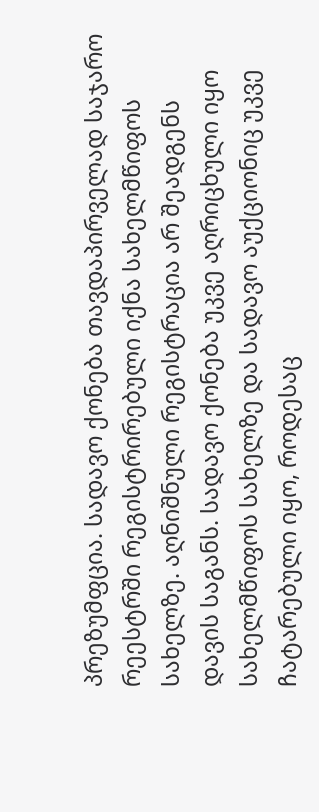პრეზუმფცია. სადავო ქონება თავდაპირველად საჯარო რეესტრში რეგისტრირებული იქნა სახელმწიფოს სახელზე. აღნიშნული რეგისტრაცია არ შეადგენს დავის საგანს. სადავო ქონება უკვე აღრიცხული იყო სახელმწიფოს სახელზე და სადავო აუქციონიც უკვე ჩატარებული იყო, როდესაც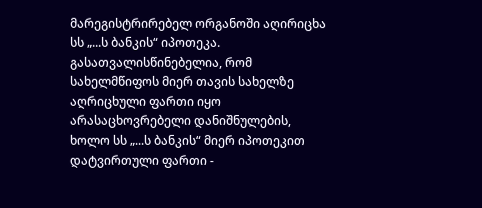მარეგისტრირებელ ორგანოში აღირიცხა სს „...ს ბანკის“ იპოთეკა. გასათვალისწინებელია, რომ სახელმწიფოს მიერ თავის სახელზე აღრიცხული ფართი იყო არასაცხოვრებელი დანიშნულების, ხოლო სს „...ს ბანკის“ მიერ იპოთეკით დატვირთული ფართი -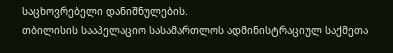საცხოვრებელი დანიშნულების.
თბილისის სააპელაციო სასამართლოს ადმინისტრაციულ საქმეთა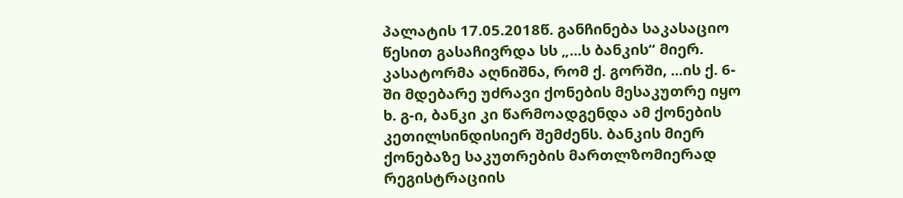პალატის 17.05.2018წ. განჩინება საკასაციო წესით გასაჩივრდა სს „...ს ბანკის“ მიერ.
კასატორმა აღნიშნა, რომ ქ. გორში, ...ის ქ. 6-ში მდებარე უძრავი ქონების მესაკუთრე იყო ხ. გ-ი, ბანკი კი წარმოადგენდა ამ ქონების კეთილსინდისიერ შემძენს. ბანკის მიერ ქონებაზე საკუთრების მართლზომიერად რეგისტრაციის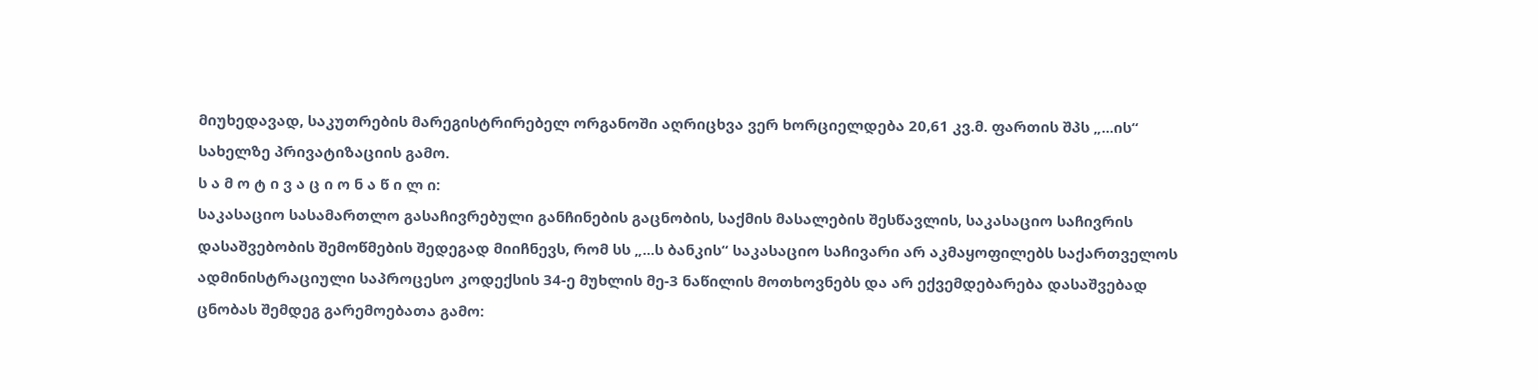მიუხედავად, საკუთრების მარეგისტრირებელ ორგანოში აღრიცხვა ვერ ხორციელდება 20,61 კვ.მ. ფართის შპს „...ის“ სახელზე პრივატიზაციის გამო.
ს ა მ ო ტ ი ვ ა ც ი ო ნ ა წ ი ლ ი:
საკასაციო სასამართლო გასაჩივრებული განჩინების გაცნობის, საქმის მასალების შესწავლის, საკასაციო საჩივრის დასაშვებობის შემოწმების შედეგად მიიჩნევს, რომ სს „...ს ბანკის“ საკასაციო საჩივარი არ აკმაყოფილებს საქართველოს ადმინისტრაციული საპროცესო კოდექსის 34-ე მუხლის მე-3 ნაწილის მოთხოვნებს და არ ექვემდებარება დასაშვებად ცნობას შემდეგ გარემოებათა გამო: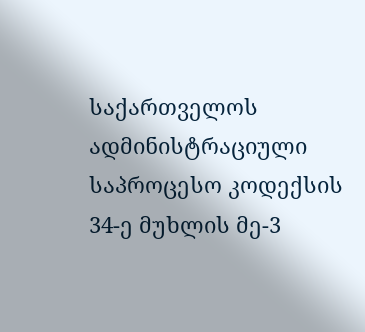საქართველოს ადმინისტრაციული საპროცესო კოდექსის 34-ე მუხლის მე-3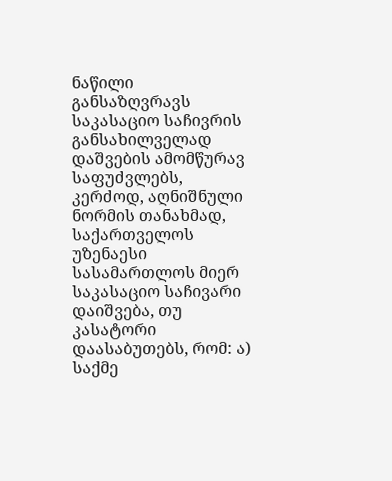ნაწილი განსაზღვრავს საკასაციო საჩივრის განსახილველად დაშვების ამომწურავ საფუძვლებს, კერძოდ, აღნიშნული ნორმის თანახმად, საქართველოს უზენაესი სასამართლოს მიერ საკასაციო საჩივარი დაიშვება, თუ კასატორი დაასაბუთებს, რომ: ა) საქმე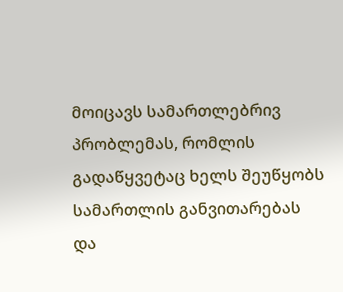მოიცავს სამართლებრივ პრობლემას, რომლის გადაწყვეტაც ხელს შეუწყობს სამართლის განვითარებას და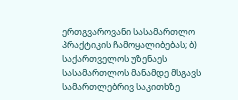ერთგვაროვანი სასამართლო პრაქტიკის ჩამოყალიბებას; ბ) საქართველოს უზენაეს სასამართლოს მანამდე მსგავს სამართლებრივ საკითხზე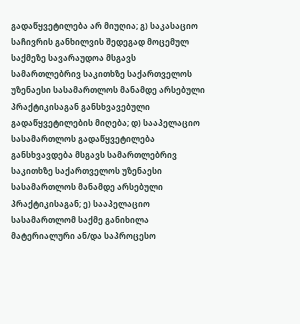გადაწყვეტილება არ მიუღია; გ) საკასაციო საჩივრის განხილვის შედეგად მოცემულ საქმეზე სავარაუდოა მსგავს სამართლებრივ საკითხზე საქართველოს უზენაესი სასამართლოს მანამდე არსებული პრაქტიკისაგან განსხვავებული გადაწყვეტილების მიღება; დ) სააპელაციო სასამართლოს გადაწყვეტილება განსხვავდება მსგავს სამართლებრივ საკითხზე საქართველოს უზენაესი სასამართლოს მანამდე არსებული პრაქტიკისაგან; ე) სააპელაციო სასამართლომ საქმე განიხილა მატერიალური ან/და საპროცესო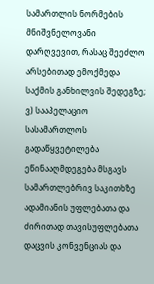სამართლის ნორმების მნიშვნელოვანი დარღვევით, რასაც შეეძლო არსებითად ემოქმედა საქმის განხილვის შედეგზე; ვ) სააპელაციო სასამართლოს გადაწყვეტილება ეწინააღმდეგება მსგავს სამართლებრივ საკითხზე ადამიანის უფლებათა და ძირითად თავისუფლებათა დაცვის კონვენციას და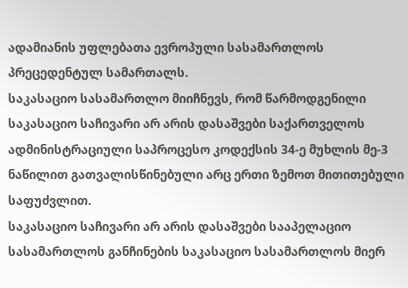ადამიანის უფლებათა ევროპული სასამართლოს პრეცედენტულ სამართალს.
საკასაციო სასამართლო მიიჩნევს, რომ წარმოდგენილი საკასაციო საჩივარი არ არის დასაშვები საქართველოს ადმინისტრაციული საპროცესო კოდექსის 34-ე მუხლის მე-3 ნაწილით გათვალისწინებული არც ერთი ზემოთ მითითებული საფუძვლით.
საკასაციო საჩივარი არ არის დასაშვები სააპელაციო სასამართლოს განჩინების საკასაციო სასამართლოს მიერ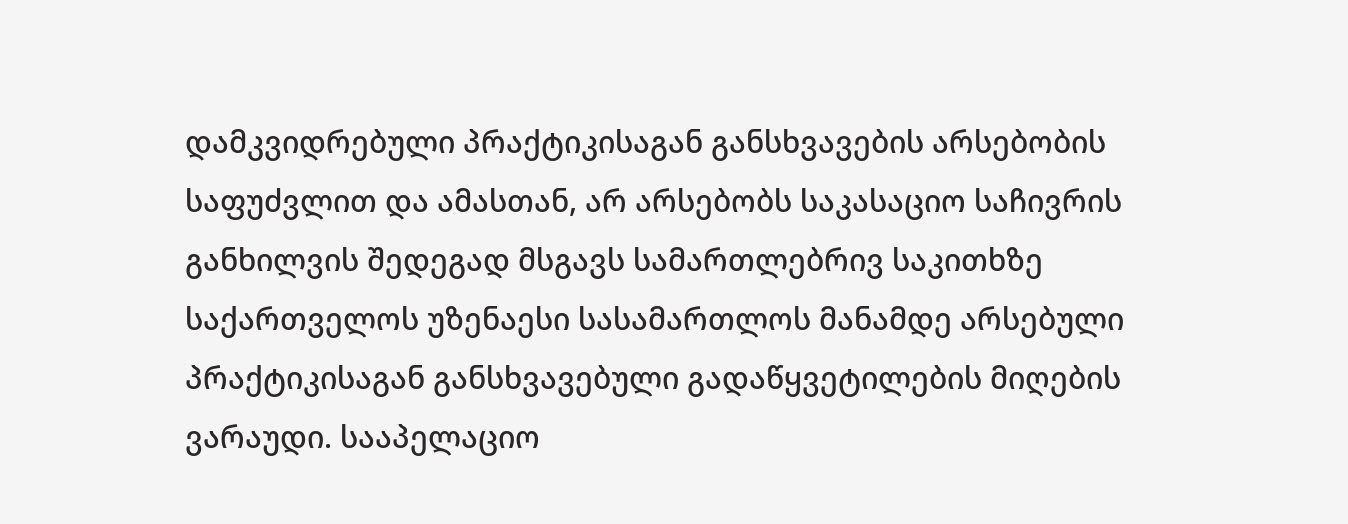დამკვიდრებული პრაქტიკისაგან განსხვავების არსებობის საფუძვლით და ამასთან, არ არსებობს საკასაციო საჩივრის განხილვის შედეგად მსგავს სამართლებრივ საკითხზე საქართველოს უზენაესი სასამართლოს მანამდე არსებული პრაქტიკისაგან განსხვავებული გადაწყვეტილების მიღების ვარაუდი. სააპელაციო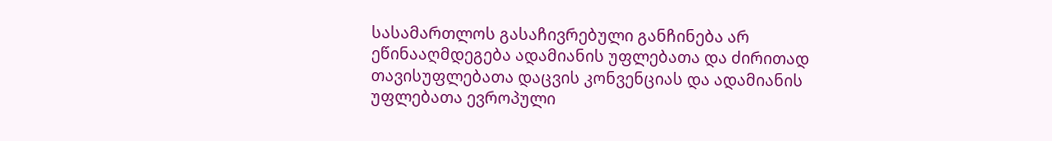სასამართლოს გასაჩივრებული განჩინება არ ეწინააღმდეგება ადამიანის უფლებათა და ძირითად თავისუფლებათა დაცვის კონვენციას და ადამიანის უფლებათა ევროპული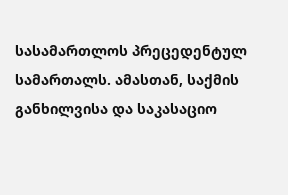სასამართლოს პრეცედენტულ სამართალს. ამასთან, საქმის განხილვისა და საკასაციო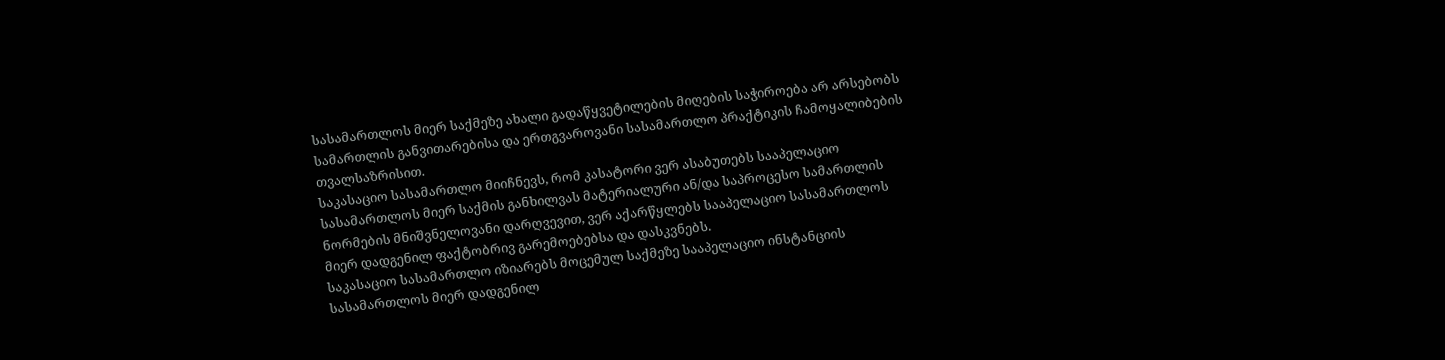სასამართლოს მიერ საქმეზე ახალი გადაწყვეტილების მიღების საჭიროება არ არსებობს სამართლის განვითარებისა და ერთგვაროვანი სასამართლო პრაქტიკის ჩამოყალიბების თვალსაზრისით.
საკასაციო სასამართლო მიიჩნევს, რომ კასატორი ვერ ასაბუთებს სააპელაციო სასამართლოს მიერ საქმის განხილვას მატერიალური ან/და საპროცესო სამართლის ნორმების მნიშვნელოვანი დარღვევით, ვერ აქარწყლებს სააპელაციო სასამართლოს მიერ დადგენილ ფაქტობრივ გარემოებებსა და დასკვნებს.
საკასაციო სასამართლო იზიარებს მოცემულ საქმეზე სააპელაციო ინსტანციის სასამართლოს მიერ დადგენილ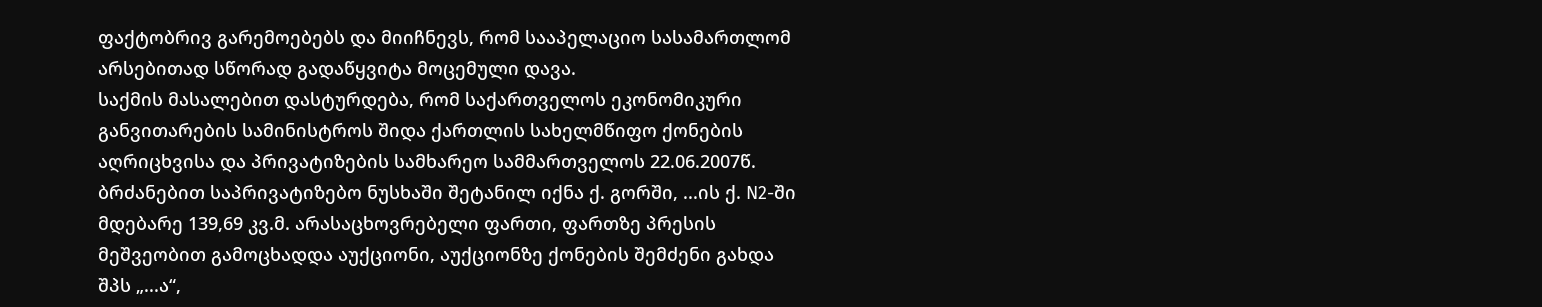ფაქტობრივ გარემოებებს და მიიჩნევს, რომ სააპელაციო სასამართლომ არსებითად სწორად გადაწყვიტა მოცემული დავა.
საქმის მასალებით დასტურდება, რომ საქართველოს ეკონომიკური განვითარების სამინისტროს შიდა ქართლის სახელმწიფო ქონების აღრიცხვისა და პრივატიზების სამხარეო სამმართველოს 22.06.2007წ. ბრძანებით საპრივატიზებო ნუსხაში შეტანილ იქნა ქ. გორში, ...ის ქ. N2-ში მდებარე 139,69 კვ.მ. არასაცხოვრებელი ფართი, ფართზე პრესის მეშვეობით გამოცხადდა აუქციონი, აუქციონზე ქონების შემძენი გახდა შპს „...ა“,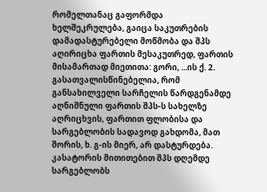რომელთანაც გაფორმდა ხელშეკრულება, გაიცა საკუთრების დამადასტურებელი მოწმობა და შპს აღირიცხა ფართის მესაკუთრედ, ფართის მისამართად მიეთითა: გორი, ...ის ქ. 2. გასათვალისწინებელია, რომ განსახილველი სარჩელის წარდგენამდე აღნიშნული ფართის შპს-ს სახელზე აღრიცხვის, ფართით ფლობისა და სარგებლობის სადავოდ გახდომა, მათ შორის, ხ. გ-ის მიერ, არ დასტურდება. კასატორის მითითებით შპს დღემდე სარგებლობს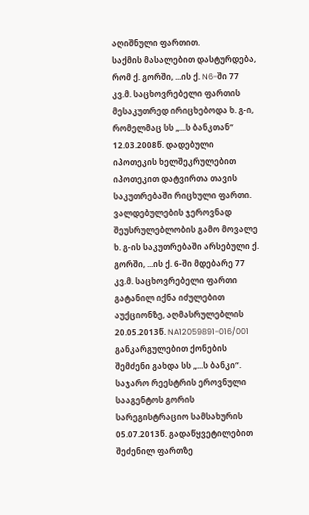აღიშნული ფართით.
საქმის მასალებით დასტურდება, რომ ქ. გორში, ...ის ქ. N6-ში 77 კვ.მ. საცხოვრებელი ფართის მესაკუთრედ ირიცხებოდა ხ. გ-ი, რომელმაც სს „...ს ბანკთან“ 12.03.2008წ. დადებული იპოთეკის ხელშეკრულებით იპოთეკით დატვირთა თავის საკუთრებაში რიცხული ფართი. ვალდებულების ჯეროვნად შეუსრულებლობის გამო მოვალე ხ. გ-ის საკუთრებაში არსებული ქ. გორში, ...ის ქ. 6-ში მდებარე 77 კვ.მ. საცხოვრებელი ფართი გატანილ იქნა იძულებით აუქციონზე, აღმასრულებლის 20.05.2013წ. NA12059891-016/001 განკარგულებით ქონების შემძენი გახდა სს „...ს ბანკი“. საჯარო რეესტრის ეროვნული სააგენტოს გორის სარეგისტრაციო სამსახურის 05.07.2013წ. გადაწყვეტილებით შეძენილ ფართზე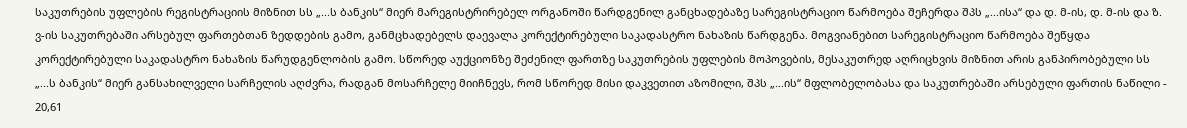საკუთრების უფლების რეგისტრაციის მიზნით სს „...ს ბანკის“ მიერ მარეგისტრირებელ ორგანოში წარდგენილ განცხადებაზე სარეგისტრაციო წარმოება შეჩერდა შპს „...ისა“ და დ. მ-ის, დ. მ-ის და ზ. ვ-ის საკუთრებაში არსებულ ფართებთან ზედდების გამო, განმცხადებელს დაევალა კორექტირებული საკადასტრო ნახაზის წარდგენა. მოგვიანებით სარეგისტრაციო წარმოება შეწყდა კორექტირებული საკადასტრო ნახაზის წარუდგენლობის გამო. სწორედ აუქციონზე შეძენილ ფართზე საკუთრების უფლების მოპოვების, მესაკუთრედ აღრიცხვის მიზნით არის განპირობებული სს „...ს ბანკის“ მიერ განსახილველი სარჩელის აღძვრა, რადგან მოსარჩელე მიიჩნევს, რომ სწორედ მისი დაკვეთით აზომილი, შპს „...ის“ მფლობელობასა და საკუთრებაში არსებული ფართის ნაწილი - 20,61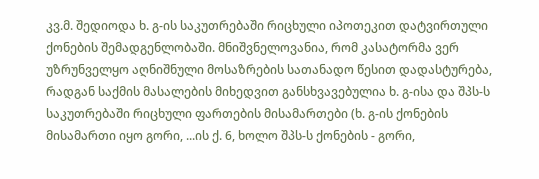კვ.მ. შედიოდა ხ. გ-ის საკუთრებაში რიცხული იპოთეკით დატვირთული ქონების შემადგენლობაში. მნიშვნელოვანია, რომ კასატორმა ვერ უზრუნველყო აღნიშნული მოსაზრების სათანადო წესით დადასტურება, რადგან საქმის მასალების მიხედვით განსხვავებულია ხ. გ-ისა და შპს-ს საკუთრებაში რიცხული ფართების მისამართები (ხ. გ-ის ქონების მისამართი იყო გორი, ...ის ქ. 6, ხოლო შპს-ს ქონების - გორი,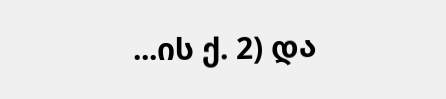...ის ქ. 2) და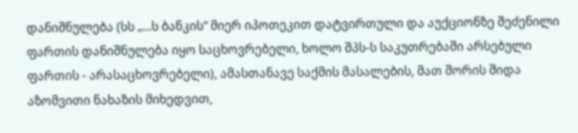დანიშნულება (სს „...ს ბანკის“ მიერ იპოთეკით დატვირთული და აუქციონზე შეძენილი ფართის დანიშნულება იყო საცხოვრებელი, ხოლო შპს-ს საკუთრებაში არსებული ფართის - არასაცხოვრებელი), ამასთანავე საქმის მასალების, მათ შორის შიდა აზომვითი ნახაზის მიხედვით,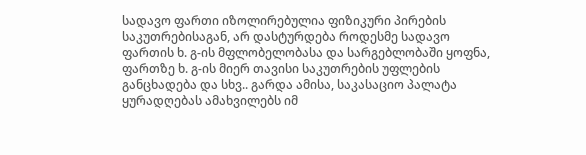სადავო ფართი იზოლირებულია ფიზიკური პირების საკუთრებისაგან, არ დასტურდება როდესმე სადავო ფართის ხ. გ-ის მფლობელობასა და სარგებლობაში ყოფნა, ფართზე ხ. გ-ის მიერ თავისი საკუთრების უფლების განცხადება და სხვ.. გარდა ამისა, საკასაციო პალატა ყურადღებას ამახვილებს იმ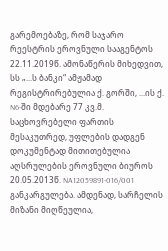გარემოებაზე, რომ საჯარო რეესტრის ეროვნული სააგენტოს 22.11.2019წ. ამონაწერის მიხედვით, სს „...ს ბანკი“ ამჟამად რეგისტრირებულია ქ. გორში, ...ის ქ. N6-ში მდებარე 77 კვ.მ. საცხოვრებელი ფართის მესაკუთრედ, უფლების დადგენ დოკუმენტად მითითებულია აღსრულების ეროვნული ბიუროს 20.05.2013წ. NA12059891-016/001 განკარგულება. ამდენად, სარჩელის მიზანი მიღწეულია,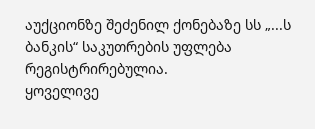აუქციონზე შეძენილ ქონებაზე სს „...ს ბანკის“ საკუთრების უფლება რეგისტრირებულია.
ყოველივე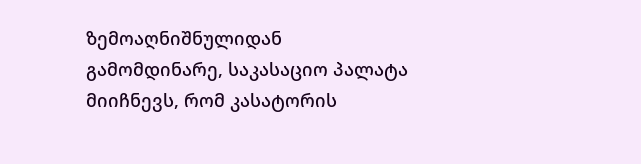ზემოაღნიშნულიდან გამომდინარე, საკასაციო პალატა მიიჩნევს, რომ კასატორის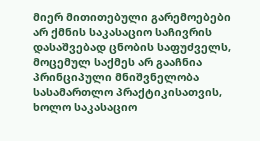მიერ მითითებული გარემოებები არ ქმნის საკასაციო საჩივრის დასაშვებად ცნობის საფუძველს, მოცემულ საქმეს არ გააჩნია პრინციპული მნიშვნელობა სასამართლო პრაქტიკისათვის, ხოლო საკასაციო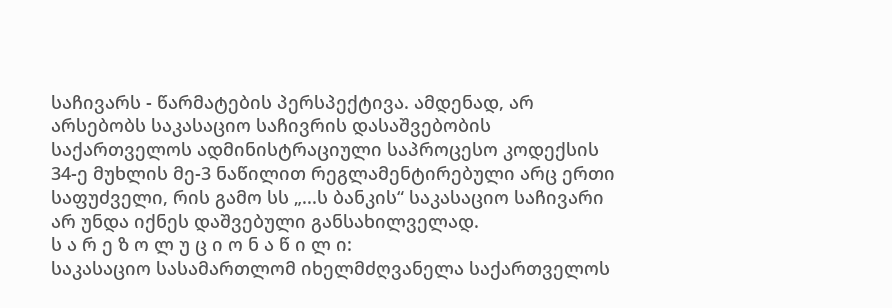საჩივარს - წარმატების პერსპექტივა. ამდენად, არ არსებობს საკასაციო საჩივრის დასაშვებობის საქართველოს ადმინისტრაციული საპროცესო კოდექსის 34-ე მუხლის მე-3 ნაწილით რეგლამენტირებული არც ერთი საფუძველი, რის გამო სს „...ს ბანკის“ საკასაციო საჩივარი არ უნდა იქნეს დაშვებული განსახილველად.
ს ა რ ე ზ ო ლ უ ც ი ო ნ ა წ ი ლ ი:
საკასაციო სასამართლომ იხელმძღვანელა საქართველოს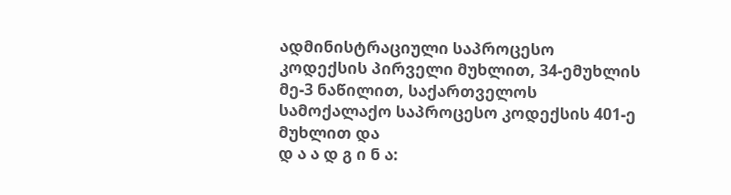ადმინისტრაციული საპროცესო კოდექსის პირველი მუხლით, 34-ემუხლის მე-3 ნაწილით, საქართველოს სამოქალაქო საპროცესო კოდექსის 401-ე მუხლით და
დ ა ა დ გ ი ნ ა: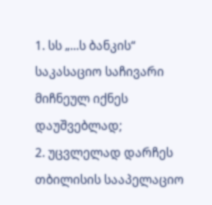1. სს „...ს ბანკის“ საკასაციო საჩივარი მიჩნეულ იქნეს დაუშვებლად;
2. უცვლელად დარჩეს თბილისის სააპელაციო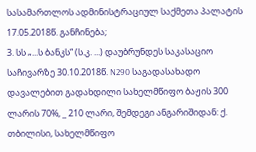სასამართლოს ადმინისტრაციულ საქმეთა პალატის 17.05.2018წ. განჩინება;
3. სს „...ს ბანკს“ (ს.კ. ...) დაუბრუნდეს საკასაციო საჩივარზე 30.10.2018წ. N290 საგადასახადო დავალებით გადახდილი სახელმწიფო ბაჟის 300 ლარის 70%, _ 210 ლარი, შემდეგი ანგარიშიდან: ქ. თბილისი, სახელმწიფო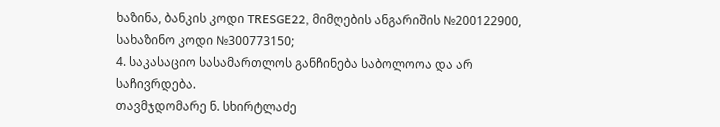ხაზინა, ბანკის კოდი TRESGE22, მიმღების ანგარიშის №200122900, სახაზინო კოდი №300773150;
4. საკასაციო სასამართლოს განჩინება საბოლოოა და არ საჩივრდება.
თავმჯდომარე ნ. სხირტლაძე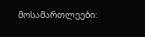მოსამართლეები: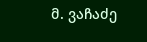მ. ვაჩაძე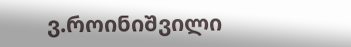ვ.როინიშვილი